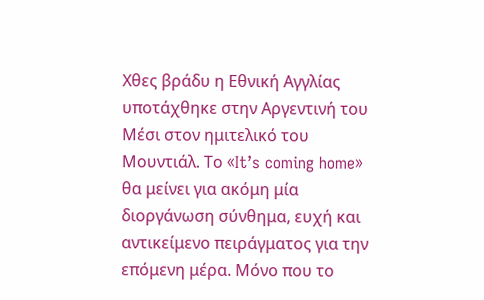Χθες βράδυ η Εθνική Αγγλίας υποτάχθηκε στην Αργεντινή του Μέσι στον ημιτελικό του Μουντιάλ. Το «It’s coming home» θα μείνει για ακόμη μία διοργάνωση σύνθημα, ευχή και αντικείμενο πειράγματος για την επόμενη μέρα. Μόνο που το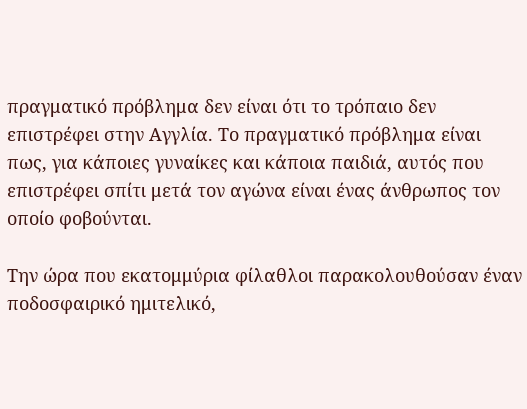πραγματικό πρόβλημα δεν είναι ότι το τρόπαιο δεν επιστρέφει στην Αγγλία. Το πραγματικό πρόβλημα είναι πως, για κάποιες γυναίκες και κάποια παιδιά, αυτός που επιστρέφει σπίτι μετά τον αγώνα είναι ένας άνθρωπος τον οποίο φοβούνται.

Την ώρα που εκατομμύρια φίλαθλοι παρακολουθούσαν έναν ποδοσφαιρικό ημιτελικό,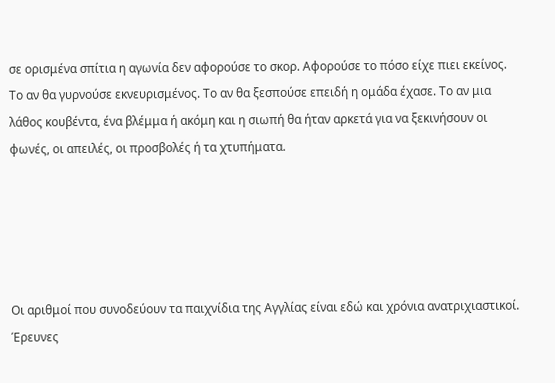σε ορισμένα σπίτια η αγωνία δεν αφορούσε το σκορ. Αφορούσε το πόσο είχε πιει εκείνος. Το αν θα γυρνούσε εκνευρισμένος. Το αν θα ξεσπούσε επειδή η ομάδα έχασε. Το αν μια λάθος κουβέντα, ένα βλέμμα ή ακόμη και η σιωπή θα ήταν αρκετά για να ξεκινήσουν οι φωνές, οι απειλές, οι προσβολές ή τα χτυπήματα.





Οι αριθμοί που συνοδεύουν τα παιχνίδια της Αγγλίας είναι εδώ και χρόνια ανατριχιαστικοί. Έρευνες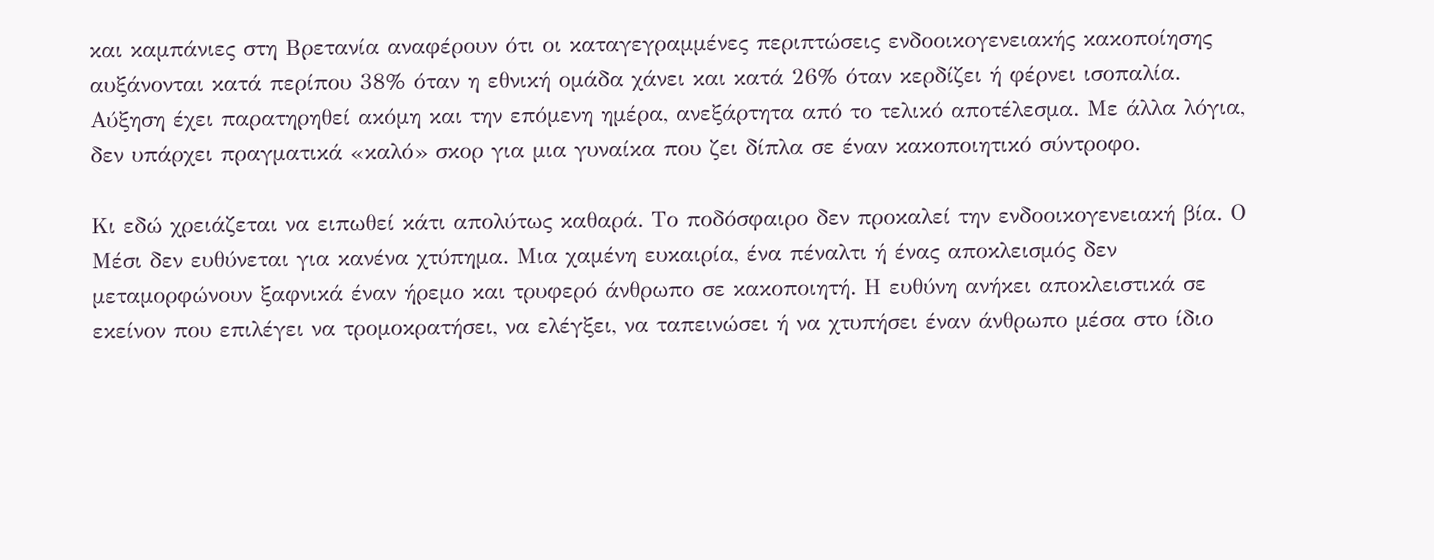και καμπάνιες στη Βρετανία αναφέρουν ότι οι καταγεγραμμένες περιπτώσεις ενδοοικογενειακής κακοποίησης αυξάνονται κατά περίπου 38% όταν η εθνική ομάδα χάνει και κατά 26% όταν κερδίζει ή φέρνει ισοπαλία. Αύξηση έχει παρατηρηθεί ακόμη και την επόμενη ημέρα, ανεξάρτητα από το τελικό αποτέλεσμα. Με άλλα λόγια, δεν υπάρχει πραγματικά «καλό» σκορ για μια γυναίκα που ζει δίπλα σε έναν κακοποιητικό σύντροφο.

Κι εδώ χρειάζεται να ειπωθεί κάτι απολύτως καθαρά. Το ποδόσφαιρο δεν προκαλεί την ενδοοικογενειακή βία. Ο Μέσι δεν ευθύνεται για κανένα χτύπημα. Μια χαμένη ευκαιρία, ένα πέναλτι ή ένας αποκλεισμός δεν μεταμορφώνουν ξαφνικά έναν ήρεμο και τρυφερό άνθρωπο σε κακοποιητή. Η ευθύνη ανήκει αποκλειστικά σε εκείνον που επιλέγει να τρομοκρατήσει, να ελέγξει, να ταπεινώσει ή να χτυπήσει έναν άνθρωπο μέσα στο ίδιο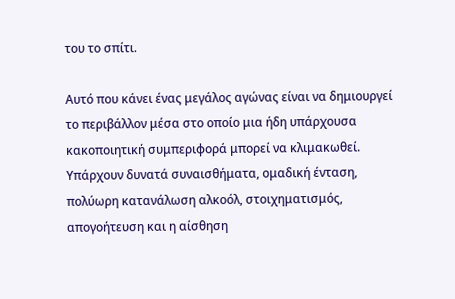του το σπίτι.

Αυτό που κάνει ένας μεγάλος αγώνας είναι να δημιουργεί το περιβάλλον μέσα στο οποίο μια ήδη υπάρχουσα κακοποιητική συμπεριφορά μπορεί να κλιμακωθεί. Υπάρχουν δυνατά συναισθήματα, ομαδική ένταση, πολύωρη κατανάλωση αλκοόλ, στοιχηματισμός, απογοήτευση και η αίσθηση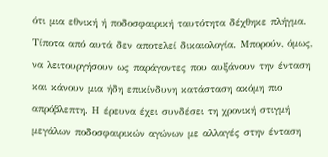ότι μια εθνική ή ποδοσφαιρική ταυτότητα δέχθηκε πλήγμα. Τίποτα από αυτά δεν αποτελεί δικαιολογία. Μπορούν, όμως, να λειτουργήσουν ως παράγοντες που αυξάνουν την ένταση και κάνουν μια ήδη επικίνδυνη κατάσταση ακόμη πιο απρόβλεπτη. Η έρευνα έχει συνδέσει τη χρονική στιγμή μεγάλων ποδοσφαιρικών αγώνων με αλλαγές στην ένταση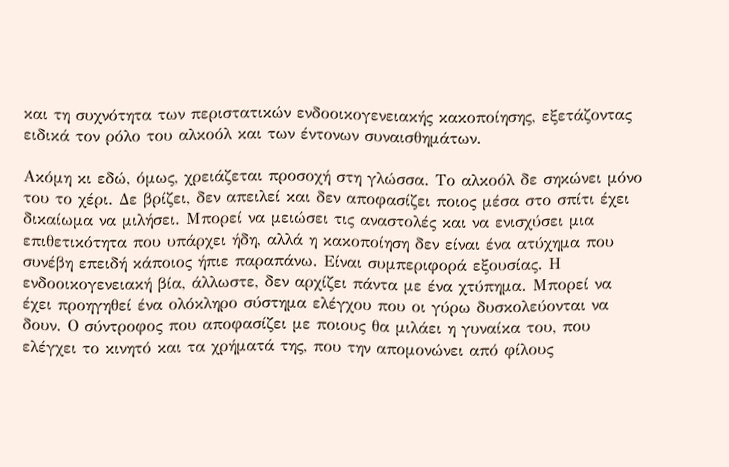και τη συχνότητα των περιστατικών ενδοοικογενειακής κακοποίησης, εξετάζοντας ειδικά τον ρόλο του αλκοόλ και των έντονων συναισθημάτων.

Ακόμη κι εδώ, όμως, χρειάζεται προσοχή στη γλώσσα. Το αλκοόλ δε σηκώνει μόνο του το χέρι. Δε βρίζει, δεν απειλεί και δεν αποφασίζει ποιος μέσα στο σπίτι έχει δικαίωμα να μιλήσει. Μπορεί να μειώσει τις αναστολές και να ενισχύσει μια επιθετικότητα που υπάρχει ήδη, αλλά η κακοποίηση δεν είναι ένα ατύχημα που συνέβη επειδή κάποιος ήπιε παραπάνω. Είναι συμπεριφορά εξουσίας. Η ενδοοικογενειακή βία, άλλωστε, δεν αρχίζει πάντα με ένα χτύπημα. Μπορεί να έχει προηγηθεί ένα ολόκληρο σύστημα ελέγχου που οι γύρω δυσκολεύονται να δουν. Ο σύντροφος που αποφασίζει με ποιους θα μιλάει η γυναίκα του, που ελέγχει το κινητό και τα χρήματά της, που την απομονώνει από φίλους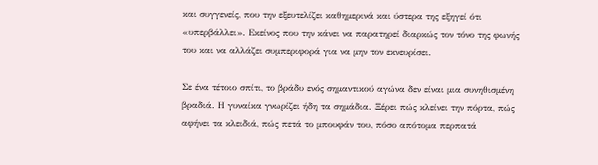και συγγενείς, που την εξευτελίζει καθημερινά και ύστερα της εξηγεί ότι «υπερβάλλει». Εκείνος που την κάνει να παρατηρεί διαρκώς τον τόνο της φωνής του και να αλλάζει συμπεριφορά για να μην τον εκνευρίσει.

Σε ένα τέτοιο σπίτι, το βράδυ ενός σημαντικού αγώνα δεν είναι μια συνηθισμένη βραδιά. Η γυναίκα γνωρίζει ήδη τα σημάδια. Ξέρει πώς κλείνει την πόρτα, πώς αφήνει τα κλειδιά, πώς πετά το μπουφάν του, πόσο απότομα περπατά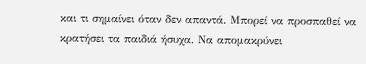και τι σημαίνει όταν δεν απαντά. Μπορεί να προσπαθεί να κρατήσει τα παιδιά ήσυχα. Να απομακρύνει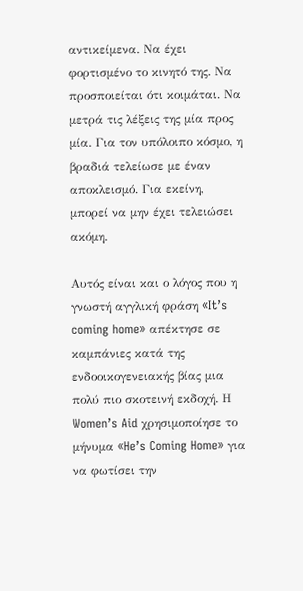αντικείμενα. Να έχει φορτισμένο το κινητό της. Να προσποιείται ότι κοιμάται. Να μετρά τις λέξεις της μία προς μία. Για τον υπόλοιπο κόσμο, η βραδιά τελείωσε με έναν αποκλεισμό. Για εκείνη, μπορεί να μην έχει τελειώσει ακόμη.

Αυτός είναι και ο λόγος που η γνωστή αγγλική φράση «It’s coming home» απέκτησε σε καμπάνιες κατά της ενδοοικογενειακής βίας μια πολύ πιο σκοτεινή εκδοχή. Η Women’s Aid χρησιμοποίησε το μήνυμα «He’s Coming Home» για να φωτίσει την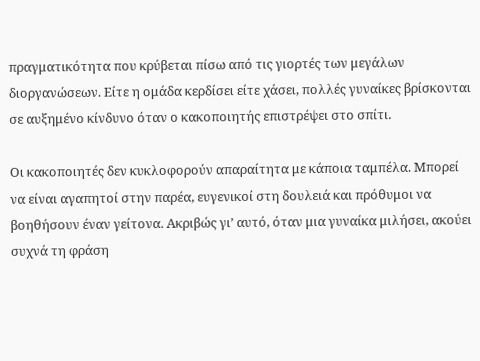πραγματικότητα που κρύβεται πίσω από τις γιορτές των μεγάλων διοργανώσεων. Είτε η ομάδα κερδίσει είτε χάσει, πολλές γυναίκες βρίσκονται σε αυξημένο κίνδυνο όταν ο κακοποιητής επιστρέψει στο σπίτι.

Οι κακοποιητές δεν κυκλοφορούν απαραίτητα με κάποια ταμπέλα. Μπορεί να είναι αγαπητοί στην παρέα, ευγενικοί στη δουλειά και πρόθυμοι να βοηθήσουν έναν γείτονα. Ακριβώς γι’ αυτό, όταν μια γυναίκα μιλήσει, ακούει συχνά τη φράση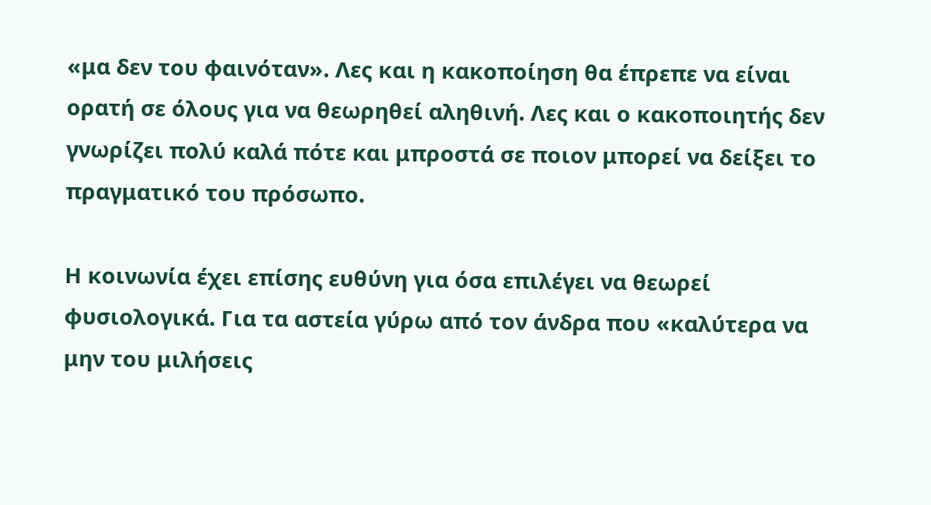«μα δεν του φαινόταν». Λες και η κακοποίηση θα έπρεπε να είναι ορατή σε όλους για να θεωρηθεί αληθινή. Λες και ο κακοποιητής δεν γνωρίζει πολύ καλά πότε και μπροστά σε ποιον μπορεί να δείξει το πραγματικό του πρόσωπο.

Η κοινωνία έχει επίσης ευθύνη για όσα επιλέγει να θεωρεί φυσιολογικά. Για τα αστεία γύρω από τον άνδρα που «καλύτερα να μην του μιλήσεις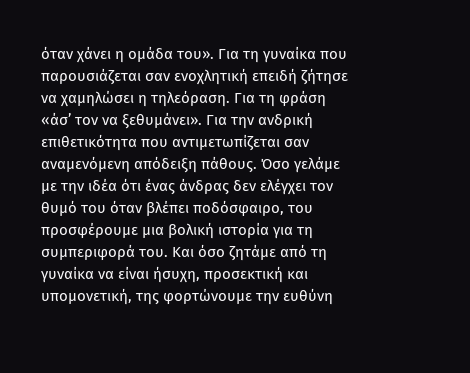όταν χάνει η ομάδα του». Για τη γυναίκα που παρουσιάζεται σαν ενοχλητική επειδή ζήτησε να χαμηλώσει η τηλεόραση. Για τη φράση «άσ’ τον να ξεθυμάνει». Για την ανδρική επιθετικότητα που αντιμετωπίζεται σαν αναμενόμενη απόδειξη πάθους. Όσο γελάμε με την ιδέα ότι ένας άνδρας δεν ελέγχει τον θυμό του όταν βλέπει ποδόσφαιρο, του προσφέρουμε μια βολική ιστορία για τη συμπεριφορά του. Και όσο ζητάμε από τη γυναίκα να είναι ήσυχη, προσεκτική και υπομονετική, της φορτώνουμε την ευθύνη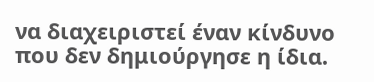να διαχειριστεί έναν κίνδυνο που δεν δημιούργησε η ίδια.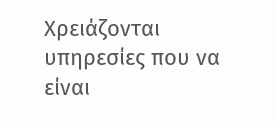Χρειάζονται υπηρεσίες που να είναι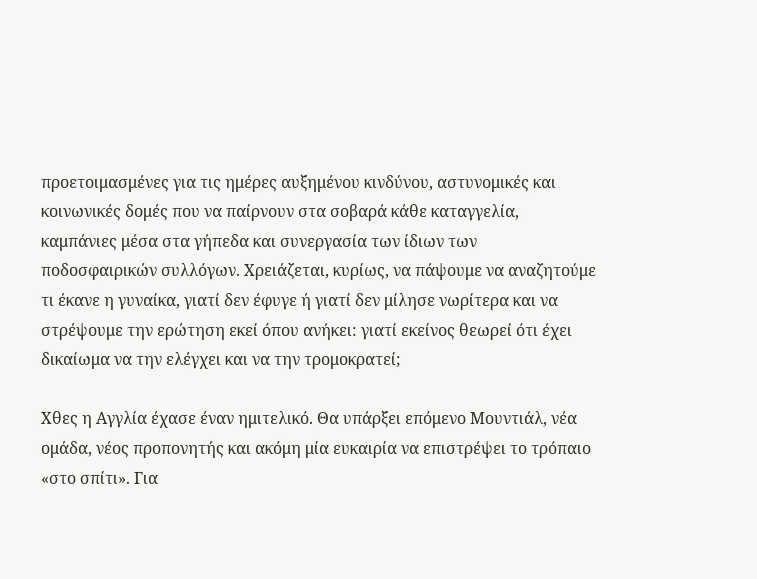προετοιμασμένες για τις ημέρες αυξημένου κινδύνου, αστυνομικές και κοινωνικές δομές που να παίρνουν στα σοβαρά κάθε καταγγελία, καμπάνιες μέσα στα γήπεδα και συνεργασία των ίδιων των ποδοσφαιρικών συλλόγων. Χρειάζεται, κυρίως, να πάψουμε να αναζητούμε τι έκανε η γυναίκα, γιατί δεν έφυγε ή γιατί δεν μίλησε νωρίτερα και να στρέψουμε την ερώτηση εκεί όπου ανήκει: γιατί εκείνος θεωρεί ότι έχει δικαίωμα να την ελέγχει και να την τρομοκρατεί;

Χθες η Αγγλία έχασε έναν ημιτελικό. Θα υπάρξει επόμενο Μουντιάλ, νέα ομάδα, νέος προπονητής και ακόμη μία ευκαιρία να επιστρέψει το τρόπαιο «στο σπίτι». Για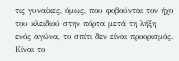τις γυναίκες, όμως, που φοβούνται τον ήχο του κλειδιού στην πόρτα μετά τη λήξη ενός αγώνα, το σπίτι δεν είναι προορισμός. Είναι το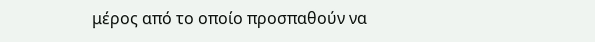μέρος από το οποίο προσπαθούν να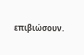επιβιώσουν.